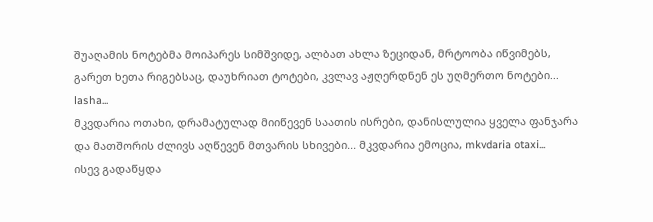შუაღამის ნოტებმა მოიპარეს სიმშვიდე, ალბათ ახლა ზეციდან, მრტოობა იწვიმებს, გარეთ ხეთა რიგებსაც, დაუხრიათ ტოტები, კვლავ აჟღერდნენ ეს უღმერთო ნოტები... lasha...
მკვდარია ოთახი, დრამატულად მიიწევენ საათის ისრები, დანისლულია ყველა ფანჯარა და მათშორის ძლივს აღწევენ მთვარის სხივები... მკვდარია ემოცია, mkvdaria otaxi...
ისევ გადაწყდა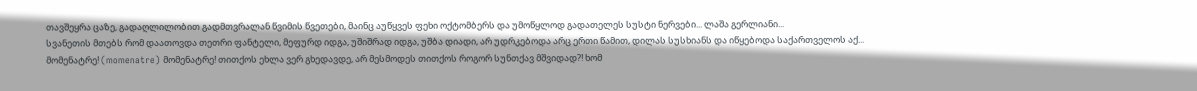თავშეყრა ცაზე, გადაღლილობით გადმთვრალან წვიმის წვეთები, მაინც აუწყვეს ფეხი ოქტომბერს და უმოწყლოდ გადათელეს სუსტი ნერვები... ლაშა გერლიანი...
სვანეთის მთებს რომ დაათოვდა თეთრი ფანტელი, მეფურდ იდგა, უშიშრად იდგა, უშბა დიადი, არ უდრკებოდა არც ერთი წამით, დილას სუსხიანს და იწყებოდა საქართველოს აქ...
მომენატრე! (momenatre) მომენატრე! თითქოს ეხლა ვერ გხედავდე, არ მესმოდეს თითქოს როგორ სუნთქავ მშვიდად?! ხომ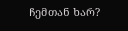ჩემთან ხარ?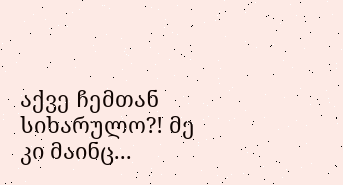აქვე ჩემთან სიხარულო?! მე კი მაინც...